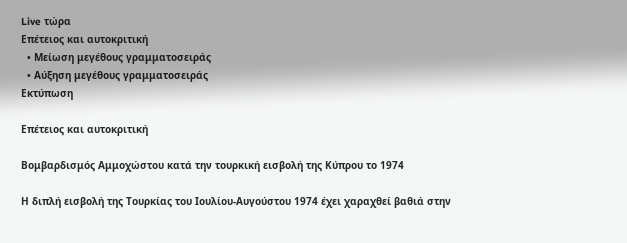Live τώρα
Επέτειος και αυτοκριτική
  • Μείωση μεγέθους γραμματοσειράς
  • Αύξηση μεγέθους γραμματοσειράς
Εκτύπωση

Επέτειος και αυτοκριτική

Βομβαρδισμός Αμμοχώστου κατά την τουρκική εισβολή της Κύπρου το 1974

Η διπλή εισβολή της Τουρκίας του Ιουλίου-Αυγούστου 1974 έχει χαραχθεί βαθιά στην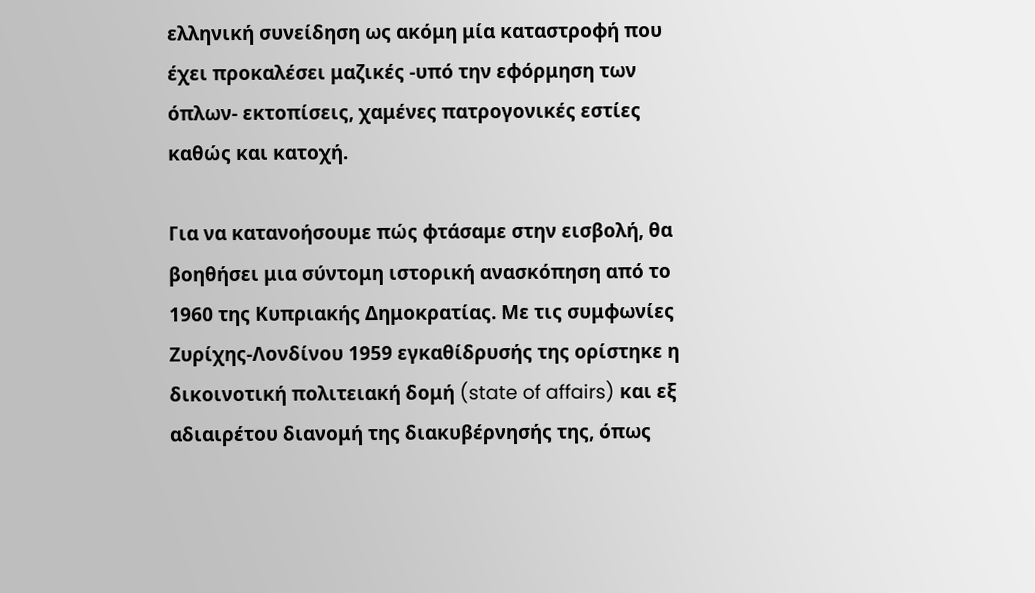ελληνική συνείδηση ως ακόμη μία καταστροφή που έχει προκαλέσει μαζικές -υπό την εφόρμηση των όπλων- εκτοπίσεις, χαμένες πατρογονικές εστίες καθώς και κατοχή.

Για να κατανοήσουμε πώς φτάσαμε στην εισβολή, θα βοηθήσει μια σύντομη ιστορική ανασκόπηση από το 1960 της Κυπριακής Δημοκρατίας. Με τις συμφωνίες Ζυρίχης-Λονδίνου 1959 εγκαθίδρυσής της ορίστηκε η δικοινοτική πολιτειακή δομή (state of affairs) και εξ αδιαιρέτου διανομή της διακυβέρνησής της, όπως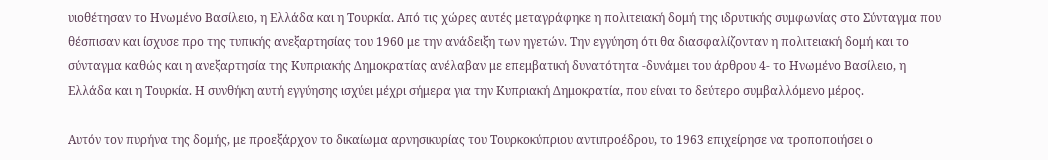υιοθέτησαν το Ηνωμένο Βασίλειο, η Ελλάδα και η Τουρκία. Από τις χώρες αυτές μεταγράφηκε η πολιτειακή δομή της ιδρυτικής συμφωνίας στο Σύνταγμα που θέσπισαν και ίσχυσε προ της τυπικής ανεξαρτησίας του 1960 με την ανάδειξη των ηγετών. Την εγγύηση ότι θα διασφαλίζονταν η πολιτειακή δομή και το σύνταγμα καθώς και η ανεξαρτησία της Κυπριακής Δημοκρατίας ανέλαβαν με επεμβατική δυνατότητα -δυνάμει του άρθρου 4- το Ηνωμένο Βασίλειο, η Ελλάδα και η Τουρκία. Η συνθήκη αυτή εγγύησης ισχύει μέχρι σήμερα για την Κυπριακή Δημοκρατία, που είναι το δεύτερο συμβαλλόμενο μέρος.

Αυτόν τον πυρήνα της δομής, με προεξάρχον το δικαίωμα αρνησικυρίας του Τουρκοκύπριου αντιπροέδρου, το 1963 επιχείρησε να τροποποιήσει ο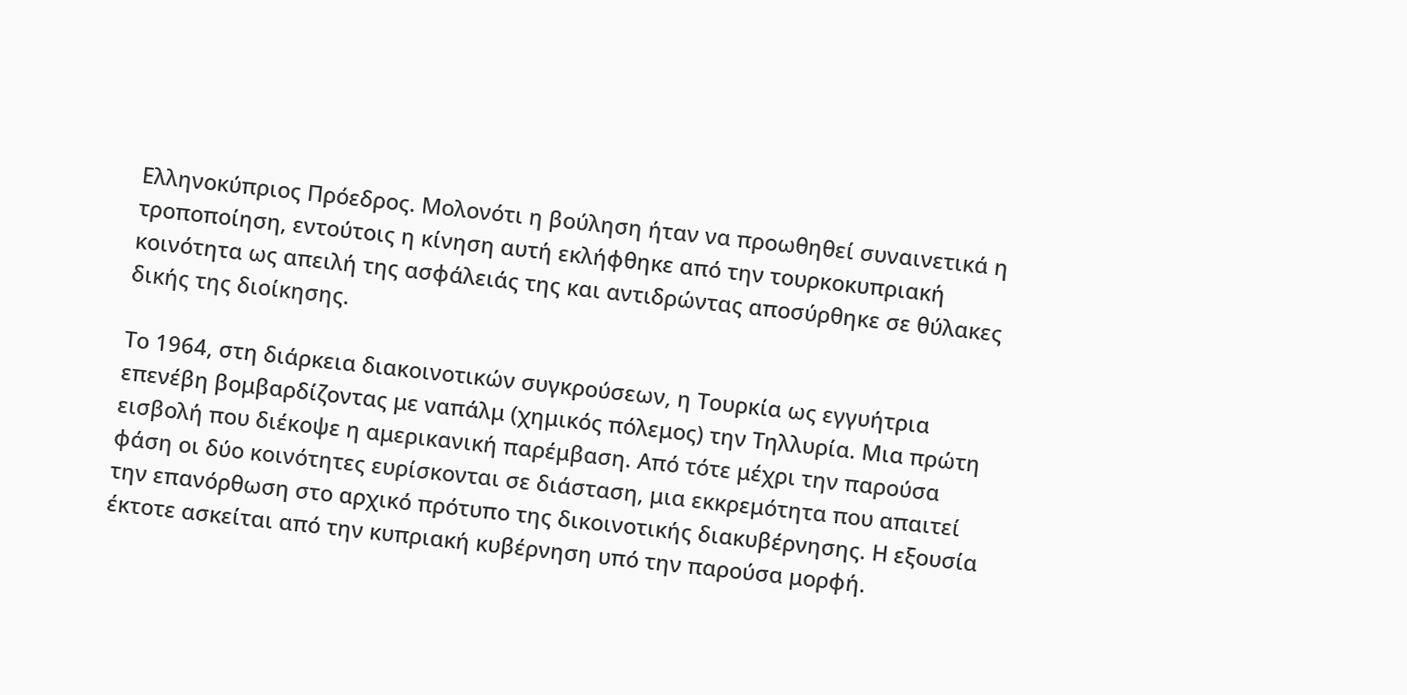Ελληνοκύπριος Πρόεδρος. Μολονότι η βούληση ήταν να προωθηθεί συναινετικά η τροποποίηση, εντούτοις η κίνηση αυτή εκλήφθηκε από την τουρκοκυπριακή κοινότητα ως απειλή της ασφάλειάς της και αντιδρώντας αποσύρθηκε σε θύλακες δικής της διοίκησης.

Το 1964, στη διάρκεια διακοινοτικών συγκρούσεων, η Τουρκία ως εγγυήτρια επενέβη βομβαρδίζοντας με ναπάλμ (χημικός πόλεμος) την Τηλλυρία. Μια πρώτη εισβολή που διέκοψε η αμερικανική παρέμβαση. Από τότε μέχρι την παρούσα φάση οι δύο κοινότητες ευρίσκονται σε διάσταση, μια εκκρεμότητα που απαιτεί την επανόρθωση στο αρχικό πρότυπο της δικοινοτικής διακυβέρνησης. Η εξουσία έκτοτε ασκείται από την κυπριακή κυβέρνηση υπό την παρούσα μορφή.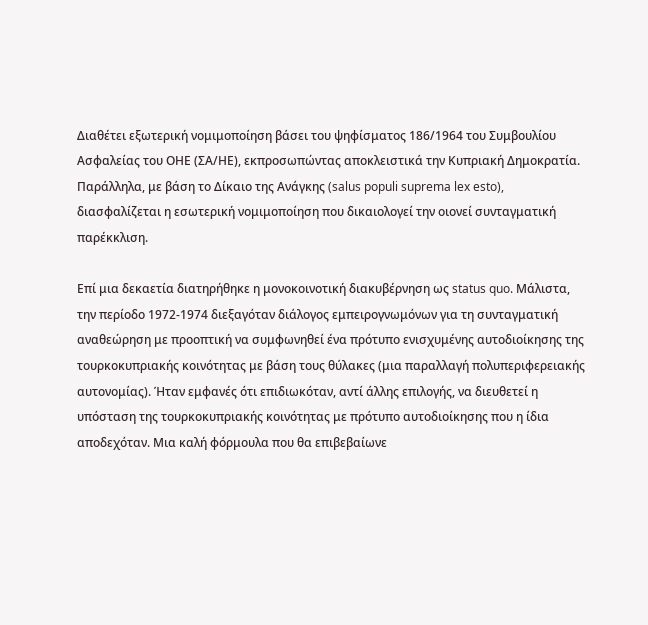Διαθέτει εξωτερική νομιμοποίηση βάσει του ψηφίσματος 186/1964 του Συμβουλίου Ασφαλείας του ΟΗΕ (ΣΑ/ΗΕ), εκπροσωπώντας αποκλειστικά την Κυπριακή Δημοκρατία. Παράλληλα, με βάση το Δίκαιο της Ανάγκης (salus populi suprema lex esto), διασφαλίζεται η εσωτερική νομιμοποίηση που δικαιολογεί την οιονεί συνταγματική παρέκκλιση.

Επί μια δεκαετία διατηρήθηκε η μονοκοινοτική διακυβέρνηση ως status quo. Μάλιστα, την περίοδο 1972-1974 διεξαγόταν διάλογος εμπειρογνωμόνων για τη συνταγματική αναθεώρηση με προοπτική να συμφωνηθεί ένα πρότυπο ενισχυμένης αυτοδιοίκησης της τουρκοκυπριακής κοινότητας με βάση τους θύλακες (μια παραλλαγή πολυπεριφερειακής αυτονομίας). Ήταν εμφανές ότι επιδιωκόταν, αντί άλλης επιλογής, να διευθετεί η υπόσταση της τουρκοκυπριακής κοινότητας με πρότυπο αυτοδιοίκησης που η ίδια αποδεχόταν. Μια καλή φόρμουλα που θα επιβεβαίωνε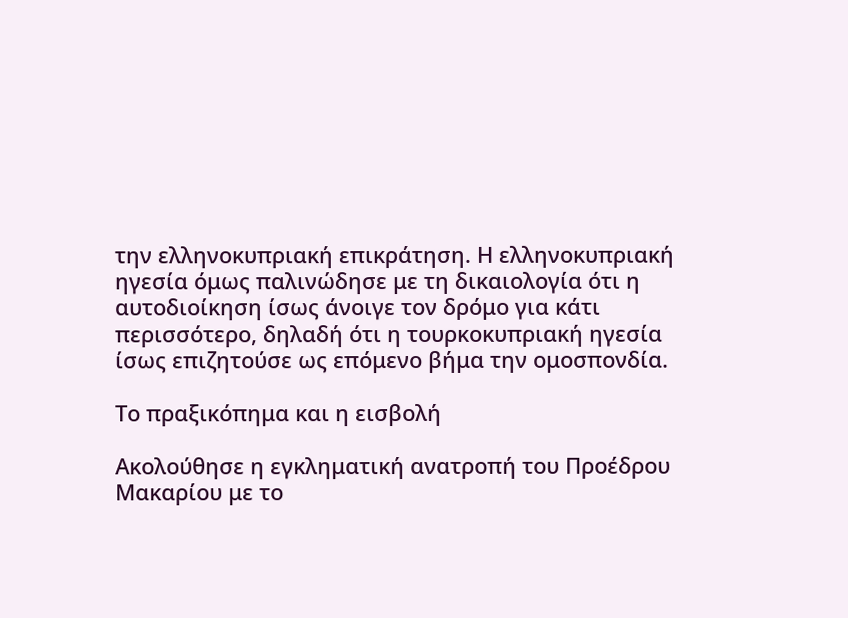την ελληνοκυπριακή επικράτηση. Η ελληνοκυπριακή ηγεσία όμως παλινώδησε με τη δικαιολογία ότι η αυτοδιοίκηση ίσως άνοιγε τον δρόμο για κάτι περισσότερο, δηλαδή ότι η τουρκοκυπριακή ηγεσία ίσως επιζητούσε ως επόμενο βήμα την ομοσπονδία.

Το πραξικόπημα και η εισβολή

Ακολούθησε η εγκληματική ανατροπή του Προέδρου Μακαρίου με το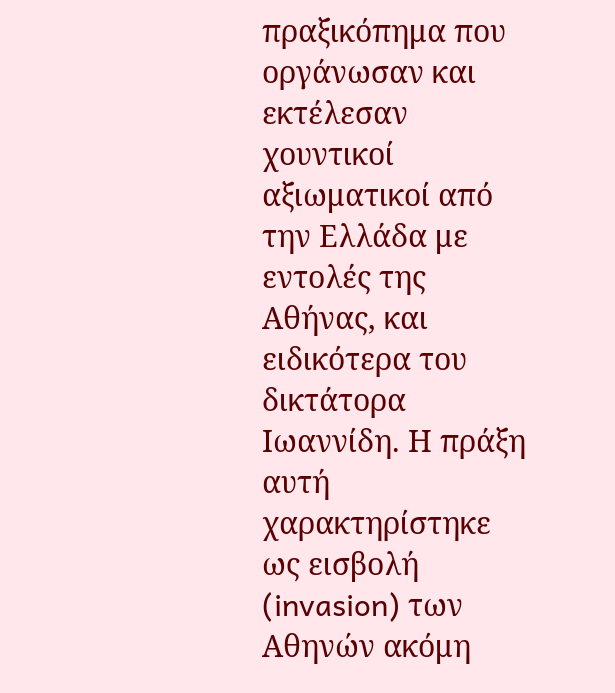πραξικόπημα που οργάνωσαν και εκτέλεσαν χουντικοί αξιωματικοί από την Ελλάδα με εντολές της Αθήνας, και ειδικότερα του δικτάτορα Ιωαννίδη. Η πράξη αυτή χαρακτηρίστηκε ως εισβολή (invasion) των Αθηνών ακόμη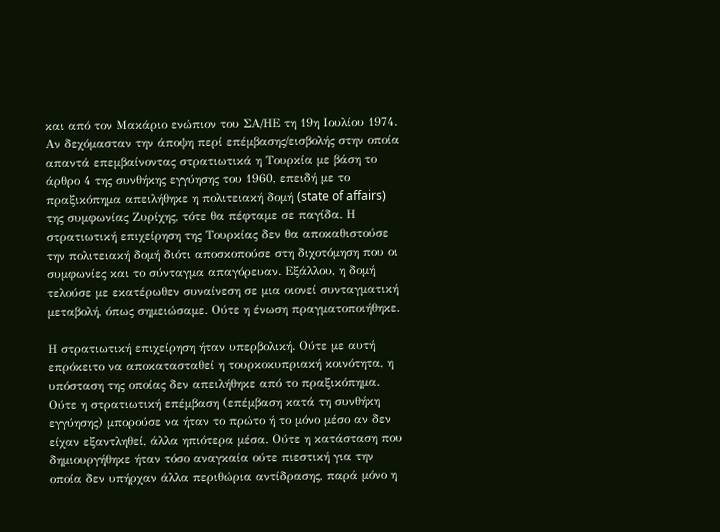και από τον Μακάριο ενώπιον του ΣΑ/ΗΕ τη 19η Ιουλίου 1974. Αν δεχόμασταν την άποψη περί επέμβασης/εισβολής στην οποία απαντά επεμβαίνοντας στρατιωτικά η Τουρκία με βάση το άρθρο 4 της συνθήκης εγγύησης του 1960, επειδή με το πραξικόπημα απειλήθηκε η πολιτειακή δομή (state of affairs) της συμφωνίας Ζυρίχης, τότε θα πέφταμε σε παγίδα. Η στρατιωτική επιχείρηση της Τουρκίας δεν θα αποκαθιστούσε την πολιτειακή δομή διότι αποσκοπούσε στη διχοτόμηση που οι συμφωνίες και το σύνταγμα απαγόρευαν. Εξάλλου, η δομή τελούσε με εκατέρωθεν συναίνεση σε μια οιονεί συνταγματική μεταβολή, όπως σημειώσαμε. Ούτε η ένωση πραγματοποιήθηκε.

Η στρατιωτική επιχείρηση ήταν υπερβολική. Ούτε με αυτή επρόκειτο να αποκατασταθεί η τουρκοκυπριακή κοινότητα, η υπόσταση της οποίας δεν απειλήθηκε από το πραξικόπημα. Ούτε η στρατιωτική επέμβαση (επέμβαση κατά τη συνθήκη εγγύησης) μπορούσε να ήταν το πρώτο ή το μόνο μέσο αν δεν είχαν εξαντληθεί, άλλα ηπιότερα μέσα. Ούτε η κατάσταση που δημιουργήθηκε ήταν τόσο αναγκαία ούτε πιεστική για την οποία δεν υπήρχαν άλλα περιθώρια αντίδρασης, παρά μόνο η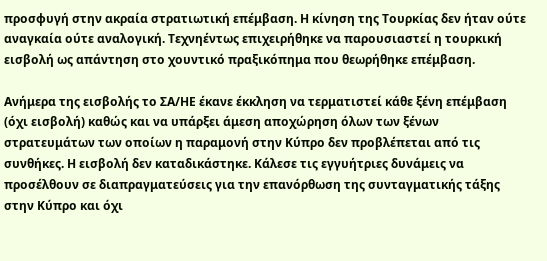προσφυγή στην ακραία στρατιωτική επέμβαση. Η κίνηση της Τουρκίας δεν ήταν ούτε αναγκαία ούτε αναλογική. Τεχνηέντως επιχειρήθηκε να παρουσιαστεί η τουρκική εισβολή ως απάντηση στο χουντικό πραξικόπημα που θεωρήθηκε επέμβαση.

Ανήμερα της εισβολής το ΣΑ/ΗΕ έκανε έκκληση να τερματιστεί κάθε ξένη επέμβαση (όχι εισβολή) καθώς και να υπάρξει άμεση αποχώρηση όλων των ξένων στρατευμάτων των οποίων η παραμονή στην Κύπρο δεν προβλέπεται από τις συνθήκες. Η εισβολή δεν καταδικάστηκε. Κάλεσε τις εγγυήτριες δυνάμεις να προσέλθουν σε διαπραγματεύσεις για την επανόρθωση της συνταγματικής τάξης στην Κύπρο και όχι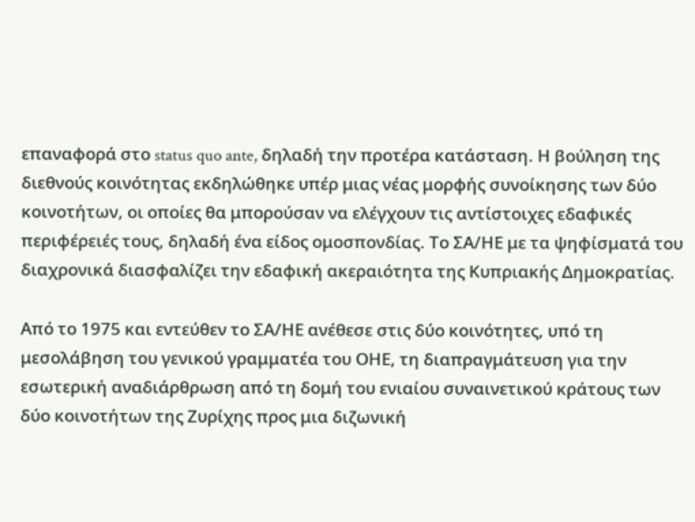επαναφορά στο status quo ante, δηλαδή την προτέρα κατάσταση. Η βούληση της διεθνούς κοινότητας εκδηλώθηκε υπέρ μιας νέας μορφής συνοίκησης των δύο κοινοτήτων, οι οποίες θα μπορούσαν να ελέγχουν τις αντίστοιχες εδαφικές περιφέρειές τους, δηλαδή ένα είδος ομοσπονδίας. Το ΣΑ/ΗΕ με τα ψηφίσματά του διαχρονικά διασφαλίζει την εδαφική ακεραιότητα της Κυπριακής Δημοκρατίας.

Από το 1975 και εντεύθεν το ΣΑ/ΗΕ ανέθεσε στις δύο κοινότητες, υπό τη μεσολάβηση του γενικού γραμματέα του ΟΗΕ, τη διαπραγμάτευση για την εσωτερική αναδιάρθρωση από τη δομή του ενιαίου συναινετικού κράτους των δύο κοινοτήτων της Ζυρίχης προς μια διζωνική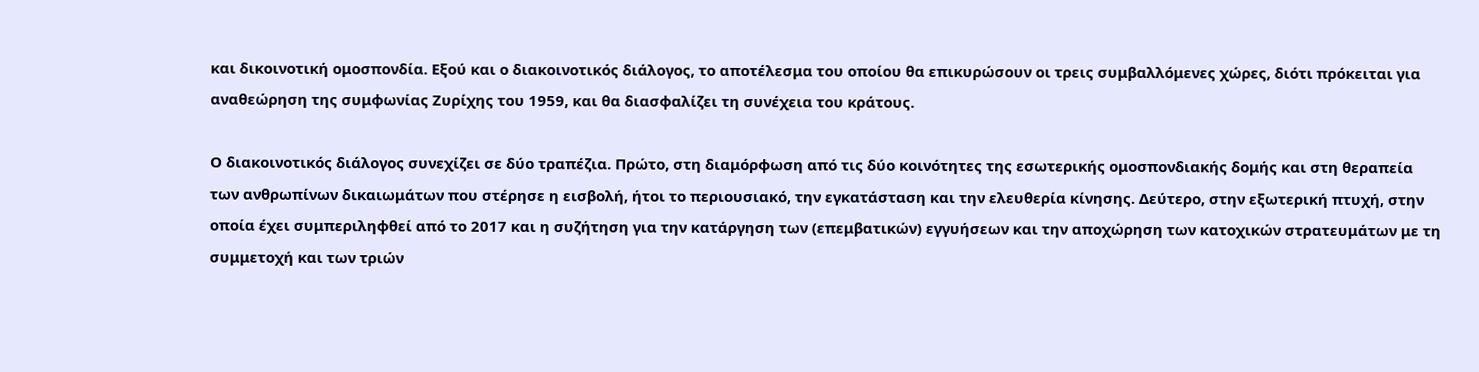και δικοινοτική ομοσπονδία. Εξού και ο διακοινοτικός διάλογος, το αποτέλεσμα του οποίου θα επικυρώσουν οι τρεις συμβαλλόμενες χώρες, διότι πρόκειται για αναθεώρηση της συμφωνίας Ζυρίχης του 1959, και θα διασφαλίζει τη συνέχεια του κράτους.

Ο διακοινοτικός διάλογος συνεχίζει σε δύο τραπέζια. Πρώτο, στη διαμόρφωση από τις δύο κοινότητες της εσωτερικής ομοσπονδιακής δομής και στη θεραπεία των ανθρωπίνων δικαιωμάτων που στέρησε η εισβολή, ήτοι το περιουσιακό, την εγκατάσταση και την ελευθερία κίνησης. Δεύτερο, στην εξωτερική πτυχή, στην οποία έχει συμπεριληφθεί από το 2017 και η συζήτηση για την κατάργηση των (επεμβατικών) εγγυήσεων και την αποχώρηση των κατοχικών στρατευμάτων με τη συμμετοχή και των τριών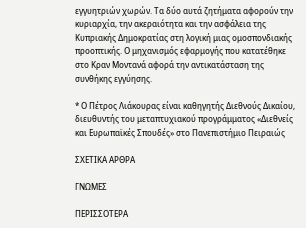εγγυητριών χωρών. Τα δύο αυτά ζητήματα αφορούν την κυριαρχία, την ακεραιότητα και την ασφάλεια της Κυπριακής Δημοκρατίας στη λογική μιας ομοσπονδιακής προοπτικής. Ο μηχανισμός εφαρμογής που κατατέθηκε στο Κραν Μοντανά αφορά την αντικατάσταση της συνθήκης εγγύησης.

* Ο Πέτρος Λιάκουρας είναι καθηγητής Διεθνούς Δικαίου, διευθυντής του μεταπτυχιακού προγράμματος «Διεθνείς και Ευρωπαϊκές Σπουδές» στο Πανεπιστήμιο Πειραιώς

ΣΧΕΤΙΚΑ ΑΡΘΡΑ

ΓΝΩΜΕΣ

ΠΕΡΙΣΣΟΤΕΡΑ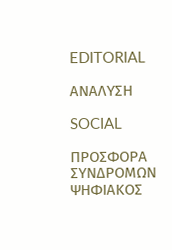EDITORIAL

ΑΝΑΛΥΣΗ

SOCIAL

ΠΡΟΣΦΟΡΑ ΣΥΝΔΡΟΜΩΝ ΨΗΦΙΑΚΟΣ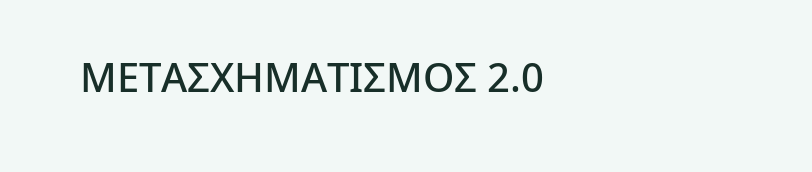ΜΕΤΑΣΧΗΜΑΤΙΣΜΟΣ 2.0